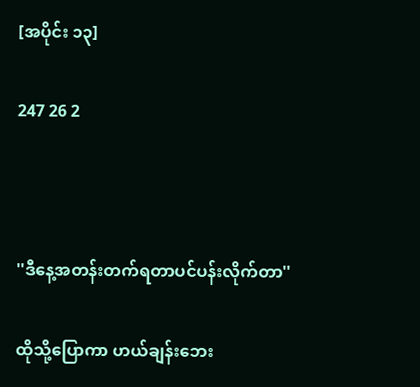[အပိုင်း ၁၃]

247 26 2



''ဒီနေ့အတန်းတက်ရတာပင်ပန်းလိုက်တာ''

ထိုသို့ပြောကာ ဟယ်ချန်းဘေး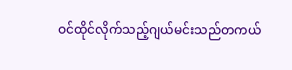ဝင်ထိုင်လိုက်သည့်ဂျယ်မင်းသည်တကယ်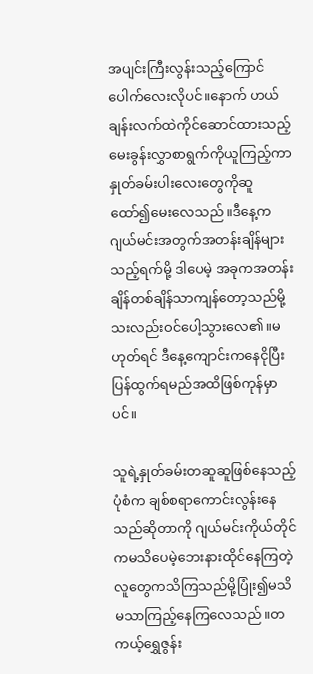အပျင်းကြီးလွန်းသည့်ကြောင်ပေါက်လေးလိုပင်။နောက် ဟယ်ချန်းလက်ထဲကိုင်ဆောင်ထားသည့်မေးခွန်းလွှာစာရွက်ကိုယူကြည့်ကာ နှုတ်ခမ်းပါးလေးတွေကိုဆူထော်၍မေးလေသည်။ဒီနေ့က ဂျယ်မင်းအတွက်အတန်းချိန်များသည့်ရက်မို့ ဒါပေမဲ့ အခုကအတန်းချိန်တစ်ချိန်သာကျန်တော့သည်မို့ သးလည်းဝင်ပေါ့သွားလေ၏။မဟုတ်ရင် ဒီနေ့ကျောင်းကနေငိုပြီးပြန်ထွက်ရမည်အထိဖြစ်ကုန်မှာပင်။

သူရဲ့နှုတ်ခမ်းတဆူဆူဖြစ်နေသည့်ပုံစံက ချစ်စရာကောင်းလွန်းနေသည်ဆိုတာကို ဂျယ်မင်းကိုယ်တိုင်ကမသိပေမဲ့ဘေးနားထိုင်နေကြတဲ့ လူတွေကသိကြသည်မို့ပြုံး၍မသိမသာကြည့်နေကြလေသည်။တကယ့်ရွှေဇွန်း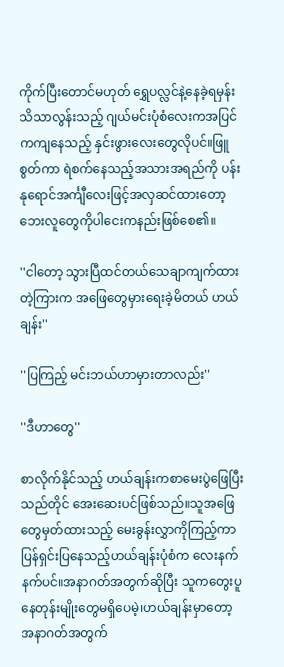ကိုက်ပြီးတောင်မဟုတ် ရွှေပလ္လင်နဲ့နေခဲ့ရမှန်းသိသာလွန်းသည့် ဂျယ်မင်းပုံစံလေးကအပြင်ကကျနေသည့် နှင်းဖွားလေးတွေလိုပင်။ဖြူစွတ်ကာ ရဲစက်နေသည့်အသားအရည်ကို ပန်းနုရောင်အင်္ကျီလေးဖြင့်အလှဆင်ထားတော့ ဘေးလူတွေကိုပါငေးကနည်းဖြစ်စေ၏။

''ငါတော့ သွားပြီထင်တယ်သေချာကျက်ထားတဲ့ကြားက အဖြေတွေမှားရေးခဲ့မိတယ် ဟယ်ချန်း''

''ပြကြည့် မင်းဘယ်ဟာမှားတာလည်း''

''ဒီဟာတွေ''

စာလိုက်နိုင်သည့် ဟယ်ချန်းကစာမေးပွဲဖြေပြီးသည်တိုင် အေးဆေးပင်ဖြစ်သည်။သူအဖြေတွေမှတ်ထားသည့် မေးခွန်းလွှာကိုကြည့်ကာ ပြန်ရှင်းပြနေသည့်ဟယ်ချန်းပုံစံက လေးနက်နက်ပင်။အနာဂတ်အတွက်ဆိုပြီး သူကတွေးပူနေတုန်းမျိုးတွေမရှိပေမဲ့၊ဟယ်ချန်းမှာတော့ အနာဂတ်အတွက်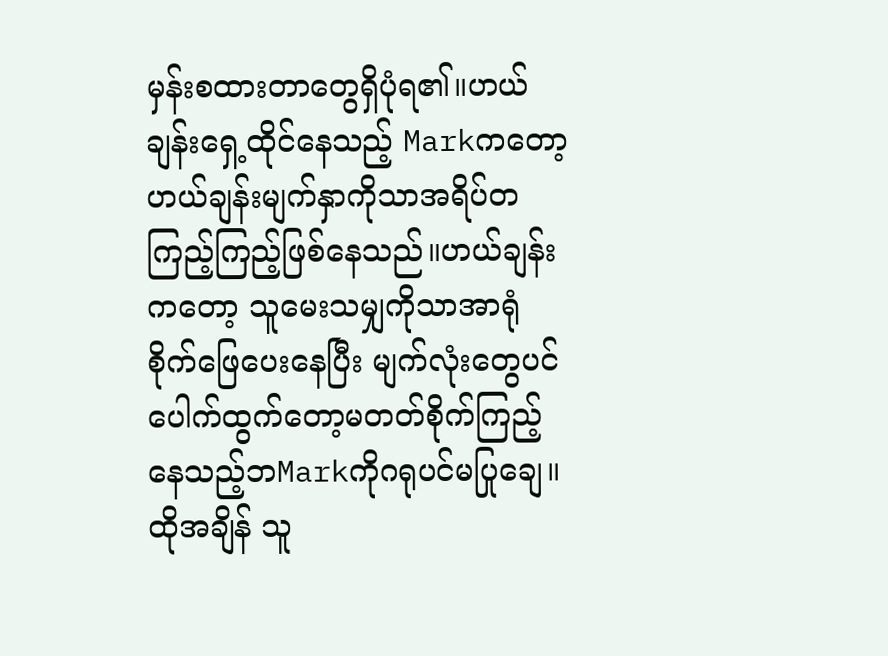မှန်းစထားတာတွေရှိပုံရ၏။ဟယ်ချန်းရှေ့ထိုင်နေသည့် Markကတော့ ဟယ်ချန်းမျက်နှာကိုသာအရိပ်တကြည့်ကြည့်ဖြစ်နေသည်။ဟယ်ချန်းကတော့ သူမေးသမျှကိုသာအာရုံစိုက်ဖြေပေးနေပြီး မျက်လုံးတွေပင်ပေါက်ထွက်တော့မတတ်စိုက်ကြည့်နေသည့်ဘMarkကိုဂရုပင်မပြုချေ။ထိုအချိန် သူ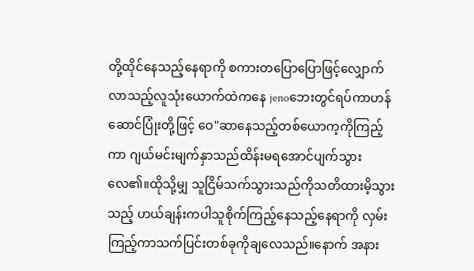တို့ထိုင်နေသည့်နေရာကို စကားတပြောပြောဖြင့်လျှောက်လာသည့်လူသုံးယောက်ထဲကနေ jenoဘေးတွင်ရပ်ကာဟန်ဆောင်ပြုံးတို့ဖြင့် ဝေ"ဆာနေသည့်တစ်ယောက့ကိုကြည့်ကာ ဂျယ်မင်းမျက်နှာသည်ထိန်းမရအောင်ပျက်သွားလေ၏။ထိုသို့မျှ သူငြိမ်သက်သွားသည်ကိုသတိထားမိ့သွားသည့် ဟယ်ချန်းကပါသူစိုက်ကြည့်နေသည့်နေရာကို လှမ်းကြည့်ကာသက်ပြင်းတစ်ခုကိုချလေသည်။နောက် အနား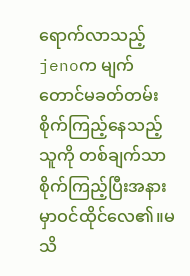ရောက်လာသည့်jenoက မျက်တောင်မခတ်တမ်းစိုက်ကြည့်နေသည့်သူကို တစ်ချက်သာစိုက်ကြည့်ပြီးအနားမှာဝင်ထိုင်လေ၏။မသိ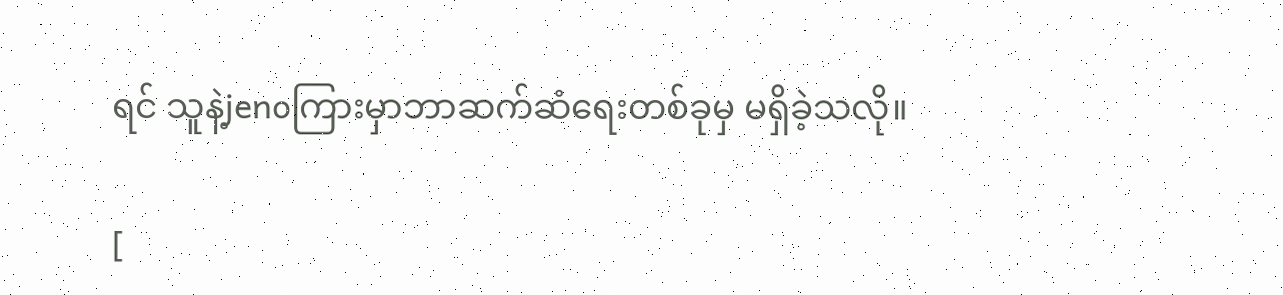ရင် သူနဲ့jenoကြားမှာဘာဆက်ဆံရေးတစ်ခုမှ မရှိခဲ့သလို။

[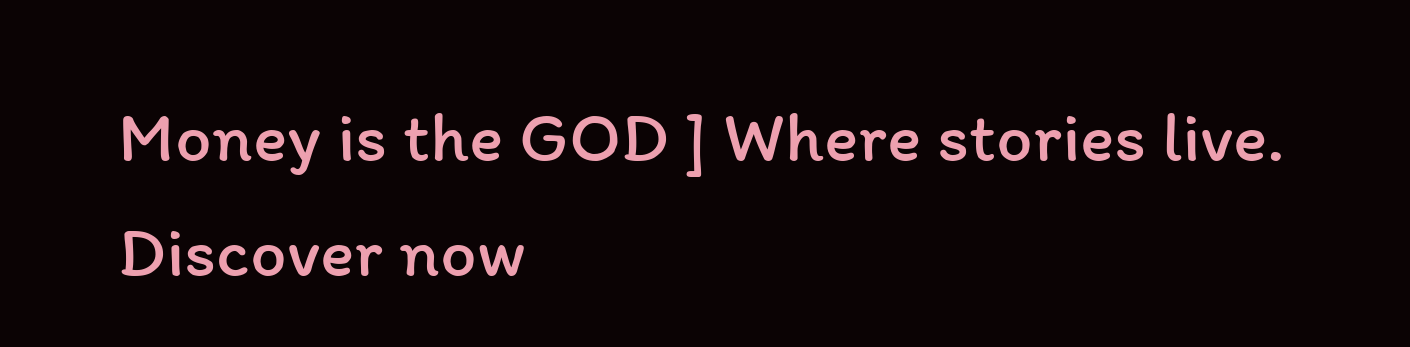Money is the GOD ] Where stories live. Discover now